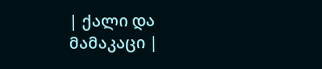| ქალი და მამაკაცი |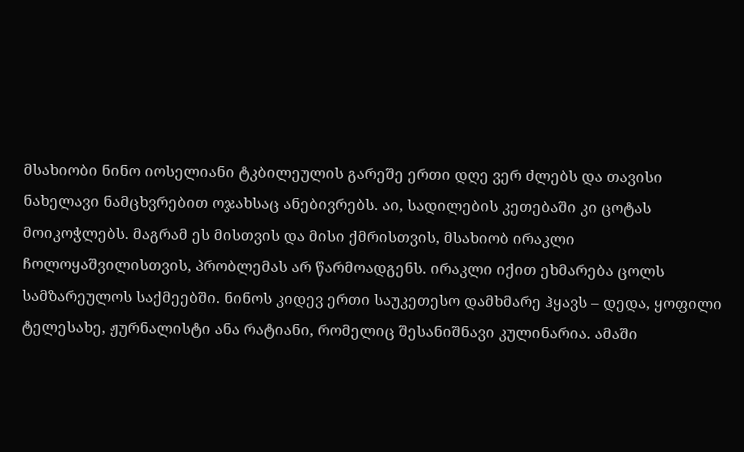მსახიობი ნინო იოსელიანი ტკბილეულის გარეშე ერთი დღე ვერ ძლებს და თავისი ნახელავი ნამცხვრებით ოჯახსაც ანებივრებს. აი, სადილების კეთებაში კი ცოტას მოიკოჭლებს. მაგრამ ეს მისთვის და მისი ქმრისთვის, მსახიობ ირაკლი ჩოლოყაშვილისთვის, პრობლემას არ წარმოადგენს. ირაკლი იქით ეხმარება ცოლს სამზარეულოს საქმეებში. ნინოს კიდევ ერთი საუკეთესო დამხმარე ჰყავს – დედა, ყოფილი ტელესახე, ჟურნალისტი ანა რატიანი, რომელიც შესანიშნავი კულინარია. ამაში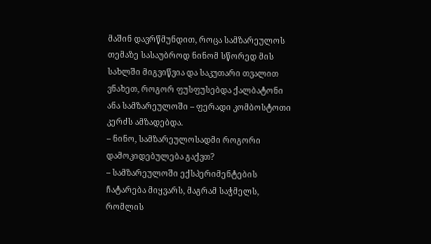მაშინ დავრწმუნდით, როცა სამზარეულოს თემაზე სასაუბროდ ნინომ სწორედ მის სახლში მიგვიწვია და საკუთარი თვალით ვნახეთ, როგორ ფუსფუსებდა ქალბატონი ანა სამზარეულოში – ფერადი კომბოსტოთი კერძს ამზადებდა.
– ნინო, სამზარეულოსადმი როგორი დამოკიდებულება გაქვთ?
– სამზარეულოში ექსპერიმენტების ჩატარება მიყვარს, მაგრამ საჭმელს, რომლის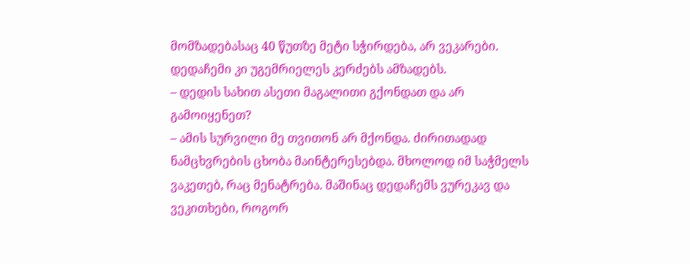მომზადებასაც 40 წუთზე მეტი სჭირდება, არ ვეკარები. დედაჩემი კი უგემრიელეს კერძებს ამზადებს.
– დედის სახით ასეთი მაგალითი გქონდათ და არ გამოიყენეთ?
– ამის სურვილი მე თვითონ არ მქონდა. ძირითადად ნამცხვრების ცხობა მაინტერესებდა. მხოლოდ იმ საჭმელს ვაკეთებ, რაც მენატრება. მაშინაც დედაჩემს ვურეკავ და ვეკითხები, როგორ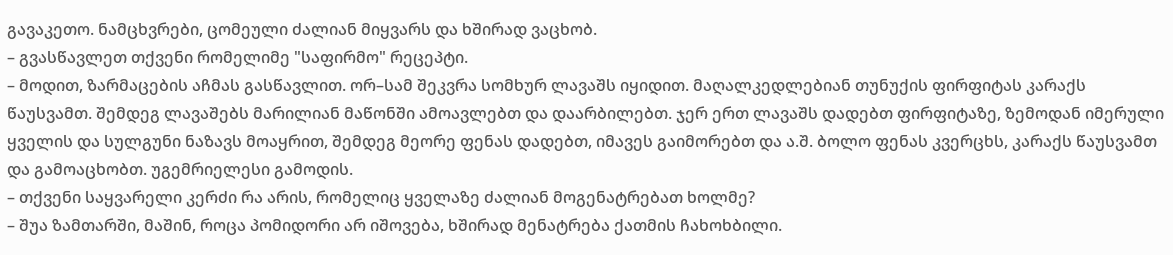გავაკეთო. ნამცხვრები, ცომეული ძალიან მიყვარს და ხშირად ვაცხობ.
– გვასწავლეთ თქვენი რომელიმე "საფირმო" რეცეპტი.
– მოდით, ზარმაცების აჩმას გასწავლით. ორ–სამ შეკვრა სომხურ ლავაშს იყიდით. მაღალკედლებიან თუნუქის ფირფიტას კარაქს წაუსვამთ. შემდეგ ლავაშებს მარილიან მაწონში ამოავლებთ და დაარბილებთ. ჯერ ერთ ლავაშს დადებთ ფირფიტაზე, ზემოდან იმერული ყველის და სულგუნი ნაზავს მოაყრით, შემდეგ მეორე ფენას დადებთ, იმავეს გაიმორებთ და ა.შ. ბოლო ფენას კვერცხს, კარაქს წაუსვამთ და გამოაცხობთ. უგემრიელესი გამოდის.
– თქვენი საყვარელი კერძი რა არის, რომელიც ყველაზე ძალიან მოგენატრებათ ხოლმე?
– შუა ზამთარში, მაშინ, როცა პომიდორი არ იშოვება, ხშირად მენატრება ქათმის ჩახოხბილი.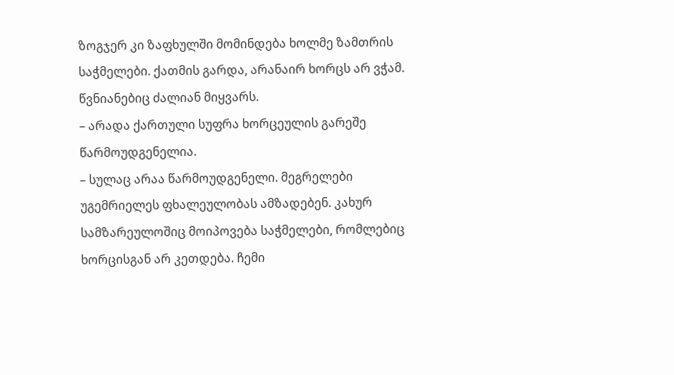ზოგჯერ კი ზაფხულში მომინდება ხოლმე ზამთრის საჭმელები. ქათმის გარდა, არანაირ ხორცს არ ვჭამ. წვნიანებიც ძალიან მიყვარს.
– არადა ქართული სუფრა ხორცეულის გარეშე წარმოუდგენელია.
– სულაც არაა წარმოუდგენელი. მეგრელები უგემრიელეს ფხალეულობას ამზადებენ. კახურ სამზარეულოშიც მოიპოვება საჭმელები, რომლებიც ხორცისგან არ კეთდება. ჩემი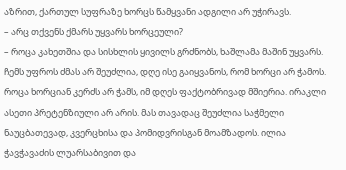აზრით, ქართულ სუფრაზე ხორცს წამყვანი ადგილი არ უჭირავს.
– არც თქვენს ქმარს უყვარს ხორცეული?
– როცა კახეთშია და სისხლის ყივილს გრძნობს, ხაშლამა მაშინ უყვარს. ჩემს უფროს ძმას არ შეუძლია, დღე ისე გაიყვანოს, რომ ხორცი არ ჭამოს. როცა ხორციან კერძს არ ჭამს, იმ დღეს ფაქტობრივად მშიერია. ირაკლი ასეთი პრეტენზიული არ არის. მას თავადაც შეუძლია საჭმელი ნაუცბათევად, კვერცხისა და პომიდვრისგან მოამზადოს. ილია ჭავჭავაძის ლუარსაბივით და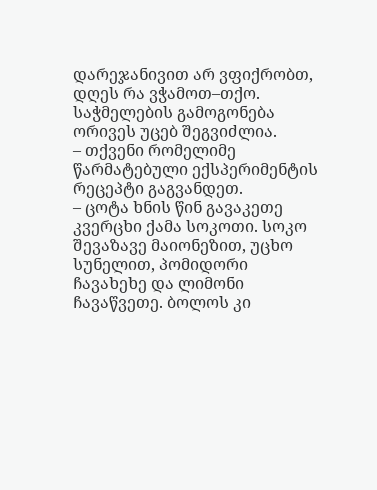დარეჯანივით არ ვფიქრობთ, დღეს რა ვჭამოთ–თქო. საჭმელების გამოგონება ორივეს უცებ შეგვიძლია.
– თქვენი რომელიმე წარმატებული ექსპერიმენტის რეცეპტი გაგვანდეთ.
– ცოტა ხნის წინ გავაკეთე კვერცხი ქამა სოკოთი. სოკო შევაზავე მაიონეზით, უცხო სუნელით, პომიდორი ჩავახეხე და ლიმონი ჩავაწვეთე. ბოლოს კი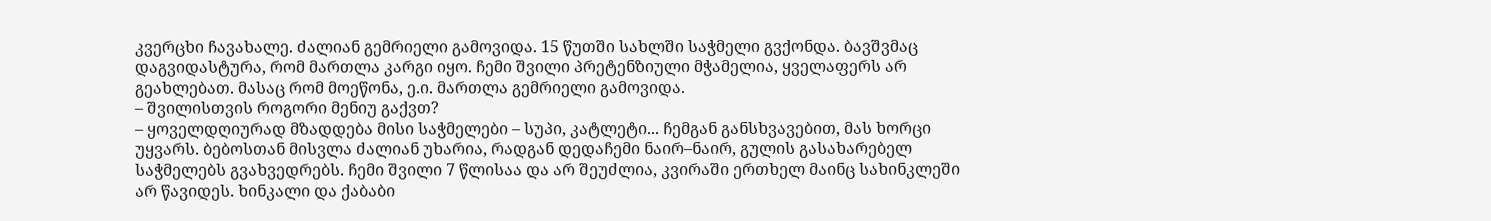კვერცხი ჩავახალე. ძალიან გემრიელი გამოვიდა. 15 წუთში სახლში საჭმელი გვქონდა. ბავშვმაც დაგვიდასტურა, რომ მართლა კარგი იყო. ჩემი შვილი პრეტენზიული მჭამელია, ყველაფერს არ გეახლებათ. მასაც რომ მოეწონა, ე.ი. მართლა გემრიელი გამოვიდა.
– შვილისთვის როგორი მენიუ გაქვთ?
– ყოველდღიურად მზადდება მისი საჭმელები – სუპი, კატლეტი... ჩემგან განსხვავებით, მას ხორცი უყვარს. ბებოსთან მისვლა ძალიან უხარია, რადგან დედაჩემი ნაირ–ნაირ, გულის გასახარებელ საჭმელებს გვახვედრებს. ჩემი შვილი 7 წლისაა და არ შეუძლია, კვირაში ერთხელ მაინც სახინკლეში არ წავიდეს. ხინკალი და ქაბაბი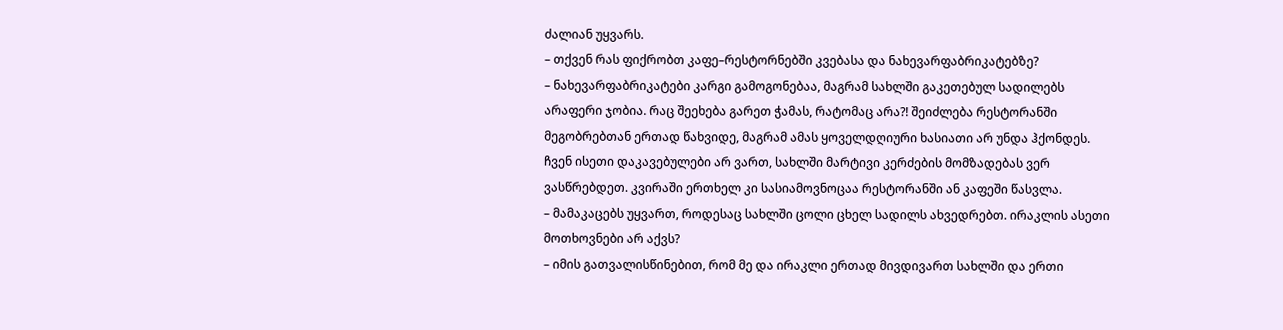ძალიან უყვარს.
– თქვენ რას ფიქრობთ კაფე–რესტორნებში კვებასა და ნახევარფაბრიკატებზე?
– ნახევარფაბრიკატები კარგი გამოგონებაა, მაგრამ სახლში გაკეთებულ სადილებს არაფერი ჯობია. რაც შეეხება გარეთ ჭამას, რატომაც არა?! შეიძლება რესტორანში მეგობრებთან ერთად წახვიდე, მაგრამ ამას ყოველდღიური ხასიათი არ უნდა ჰქონდეს. ჩვენ ისეთი დაკავებულები არ ვართ, სახლში მარტივი კერძების მომზადებას ვერ ვასწრებდეთ. კვირაში ერთხელ კი სასიამოვნოცაა რესტორანში ან კაფეში წასვლა.
– მამაკაცებს უყვართ, როდესაც სახლში ცოლი ცხელ სადილს ახვედრებთ. ირაკლის ასეთი მოთხოვნები არ აქვს?
– იმის გათვალისწინებით, რომ მე და ირაკლი ერთად მივდივართ სახლში და ერთი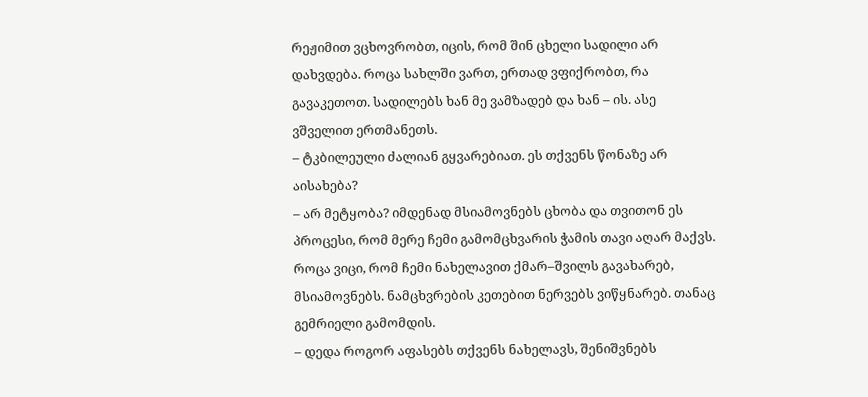რეჟიმით ვცხოვრობთ, იცის, რომ შინ ცხელი სადილი არ დახვდება. როცა სახლში ვართ, ერთად ვფიქრობთ, რა გავაკეთოთ. სადილებს ხან მე ვამზადებ და ხან – ის. ასე ვშველით ერთმანეთს.
– ტკბილეული ძალიან გყვარებიათ. ეს თქვენს წონაზე არ აისახება?
– არ მეტყობა? იმდენად მსიამოვნებს ცხობა და თვითონ ეს პროცესი, რომ მერე ჩემი გამომცხვარის ჭამის თავი აღარ მაქვს. როცა ვიცი, რომ ჩემი ნახელავით ქმარ–შვილს გავახარებ, მსიამოვნებს. ნამცხვრების კეთებით ნერვებს ვიწყნარებ. თანაც გემრიელი გამომდის.
– დედა როგორ აფასებს თქვენს ნახელავს, შენიშვნებს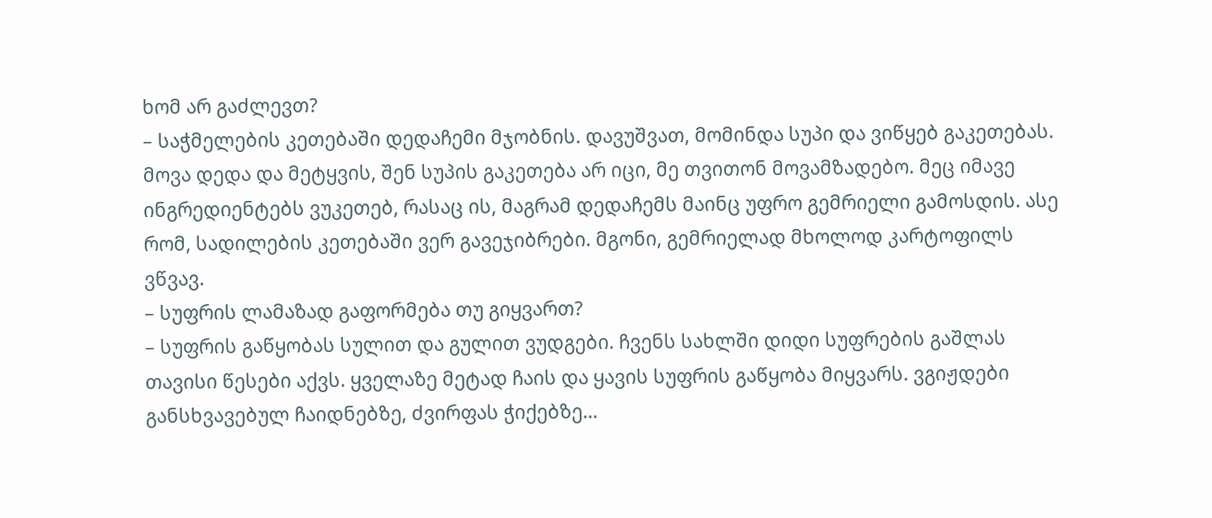ხომ არ გაძლევთ?
– საჭმელების კეთებაში დედაჩემი მჯობნის. დავუშვათ, მომინდა სუპი და ვიწყებ გაკეთებას. მოვა დედა და მეტყვის, შენ სუპის გაკეთება არ იცი, მე თვითონ მოვამზადებო. მეც იმავე ინგრედიენტებს ვუკეთებ, რასაც ის, მაგრამ დედაჩემს მაინც უფრო გემრიელი გამოსდის. ასე რომ, სადილების კეთებაში ვერ გავეჯიბრები. მგონი, გემრიელად მხოლოდ კარტოფილს ვწვავ.
– სუფრის ლამაზად გაფორმება თუ გიყვართ?
– სუფრის გაწყობას სულით და გულით ვუდგები. ჩვენს სახლში დიდი სუფრების გაშლას თავისი წესები აქვს. ყველაზე მეტად ჩაის და ყავის სუფრის გაწყობა მიყვარს. ვგიჟდები განსხვავებულ ჩაიდნებზე, ძვირფას ჭიქებზე...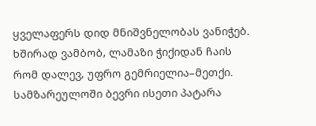ყველაფერს დიდ მნიშვნელობას ვანიჭებ. ხშირად ვამბობ, ლამაზი ჭიქიდან ჩაის რომ დალევ, უფრო გემრიელია–მეთქი. სამზარეულოში ბევრი ისეთი პატარა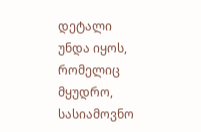დეტალი უნდა იყოს, რომელიც მყუდრო, სასიამოვნო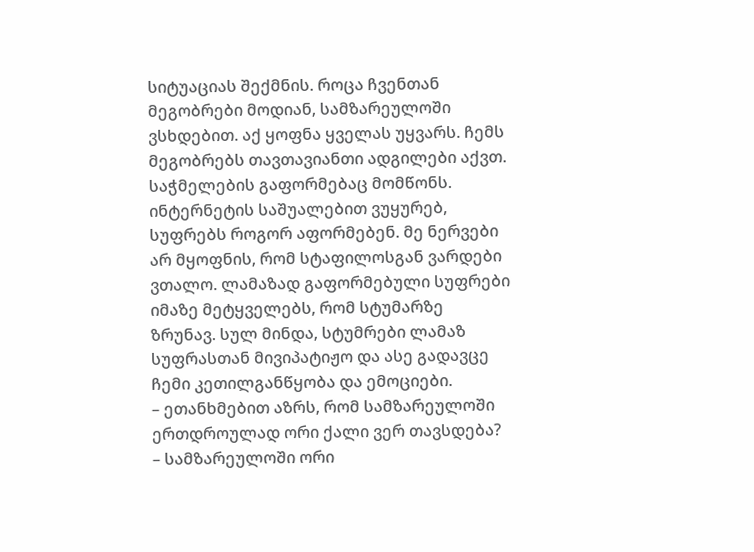სიტუაციას შექმნის. როცა ჩვენთან მეგობრები მოდიან, სამზარეულოში ვსხდებით. აქ ყოფნა ყველას უყვარს. ჩემს მეგობრებს თავთავიანთი ადგილები აქვთ.
საჭმელების გაფორმებაც მომწონს. ინტერნეტის საშუალებით ვუყურებ, სუფრებს როგორ აფორმებენ. მე ნერვები არ მყოფნის, რომ სტაფილოსგან ვარდები ვთალო. ლამაზად გაფორმებული სუფრები იმაზე მეტყველებს, რომ სტუმარზე ზრუნავ. სულ მინდა, სტუმრები ლამაზ სუფრასთან მივიპატიჟო და ასე გადავცე ჩემი კეთილგანწყობა და ემოციები.
– ეთანხმებით აზრს, რომ სამზარეულოში ერთდროულად ორი ქალი ვერ თავსდება?
– სამზარეულოში ორი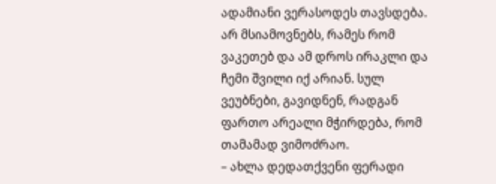ადამიანი ვერასოდეს თავსდება. არ მსიამოვნებს, რამეს რომ ვაკეთებ და ამ დროს ირაკლი და ჩემი შვილი იქ არიან. სულ ვეუბნები, გავიდნენ, რადგან ფართო არეალი მჭირდება, რომ თამამად ვიმოძრაო.
– ახლა დედათქვენი ფერადი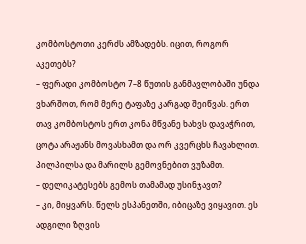კომბოსტოთი კერძს ამზადებს. იცით, როგორ აკეთებს?
– ფერადი კომბოსტო 7–8 წუთის განმავლობაში უნდა ვხარშოთ, რომ მერე ტაფაზე კარგად შეიწვას. ერთ თავ კომბოსტოს ერთ კონა მწვანე ხახვს დავაჭრით, ცოტა არაჟანს მოვასხამთ და ორ კვერცხს ჩავახლით. პილპილსა და მარილს გემოვნებით ვუზამთ.
– დელიკატესებს გემოს თამამად უსინჯავთ?
– კი, მიყვარს. წელს ესპანეთში, იბიცაზე ვიყავით. ეს ადგილი ზღვის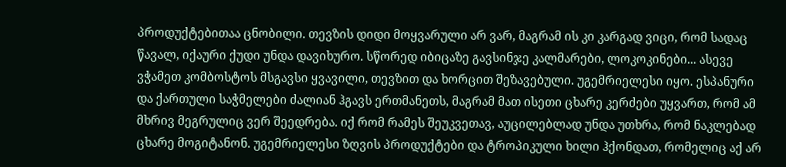პროდუქტებითაა ცნობილი. თევზის დიდი მოყვარული არ ვარ, მაგრამ ის კი კარგად ვიცი, რომ სადაც წავალ, იქაური ქუდი უნდა დავიხურო. სწორედ იბიცაზე გავსინჯე კალმარები, ლოკოკინები... ასევე ვჭამეთ კომბოსტოს მსგავსი ყვავილი, თევზით და ხორცით შეზავებული. უგემრიელესი იყო. ესპანური და ქართული საჭმელები ძალიან ჰგავს ერთმანეთს, მაგრამ მათ ისეთი ცხარე კერძები უყვართ, რომ ამ მხრივ მეგრულიც ვერ შეედრება. იქ რომ რამეს შეუკვეთავ, აუცილებლად უნდა უთხრა, რომ ნაკლებად ცხარე მოგიტანონ. უგემრიელესი ზღვის პროდუქტები და ტროპიკული ხილი ჰქონდათ, რომელიც აქ არ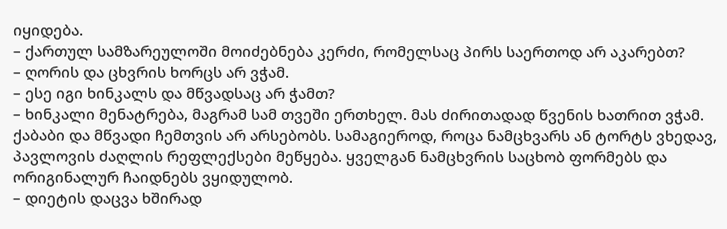იყიდება.
– ქართულ სამზარეულოში მოიძებნება კერძი, რომელსაც პირს საერთოდ არ აკარებთ?
– ღორის და ცხვრის ხორცს არ ვჭამ.
– ესე იგი ხინკალს და მწვადსაც არ ჭამთ?
– ხინკალი მენატრება, მაგრამ სამ თვეში ერთხელ. მას ძირითადად წვენის ხათრით ვჭამ. ქაბაბი და მწვადი ჩემთვის არ არსებობს. სამაგიეროდ, როცა ნამცხვარს ან ტორტს ვხედავ, პავლოვის ძაღლის რეფლექსები მეწყება. ყველგან ნამცხვრის საცხობ ფორმებს და ორიგინალურ ჩაიდნებს ვყიდულობ.
– დიეტის დაცვა ხშირად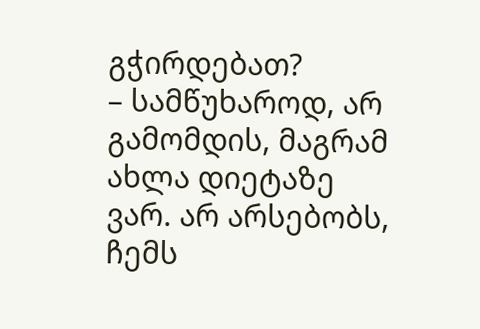გჭირდებათ?
– სამწუხაროდ, არ გამომდის, მაგრამ ახლა დიეტაზე ვარ. არ არსებობს, ჩემს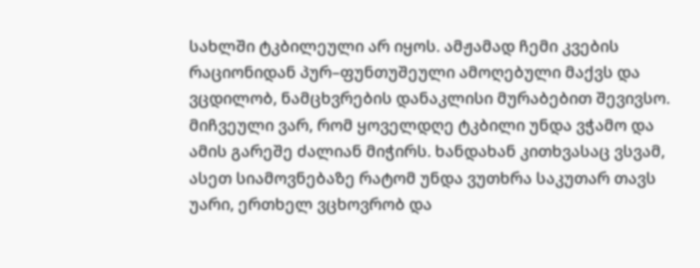სახლში ტკბილეული არ იყოს. ამჟამად ჩემი კვების რაციონიდან პურ–ფუნთუშეული ამოღებული მაქვს და ვცდილობ, ნამცხვრების დანაკლისი მურაბებით შევივსო. მიჩვეული ვარ, რომ ყოველდღე ტკბილი უნდა ვჭამო და ამის გარეშე ძალიან მიჭირს. ხანდახან კითხვასაც ვსვამ, ასეთ სიამოვნებაზე რატომ უნდა ვუთხრა საკუთარ თავს უარი, ერთხელ ვცხოვრობ და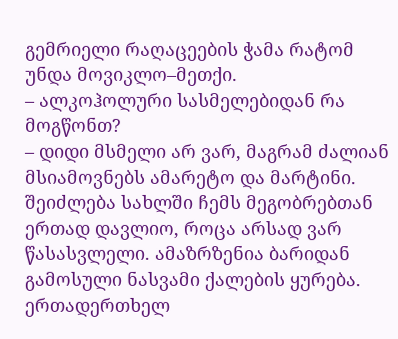გემრიელი რაღაცეების ჭამა რატომ უნდა მოვიკლო–მეთქი.
– ალკოჰოლური სასმელებიდან რა მოგწონთ?
– დიდი მსმელი არ ვარ, მაგრამ ძალიან მსიამოვნებს ამარეტო და მარტინი. შეიძლება სახლში ჩემს მეგობრებთან ერთად დავლიო, როცა არსად ვარ წასასვლელი. ამაზრზენია ბარიდან გამოსული ნასვამი ქალების ყურება. ერთადერთხელ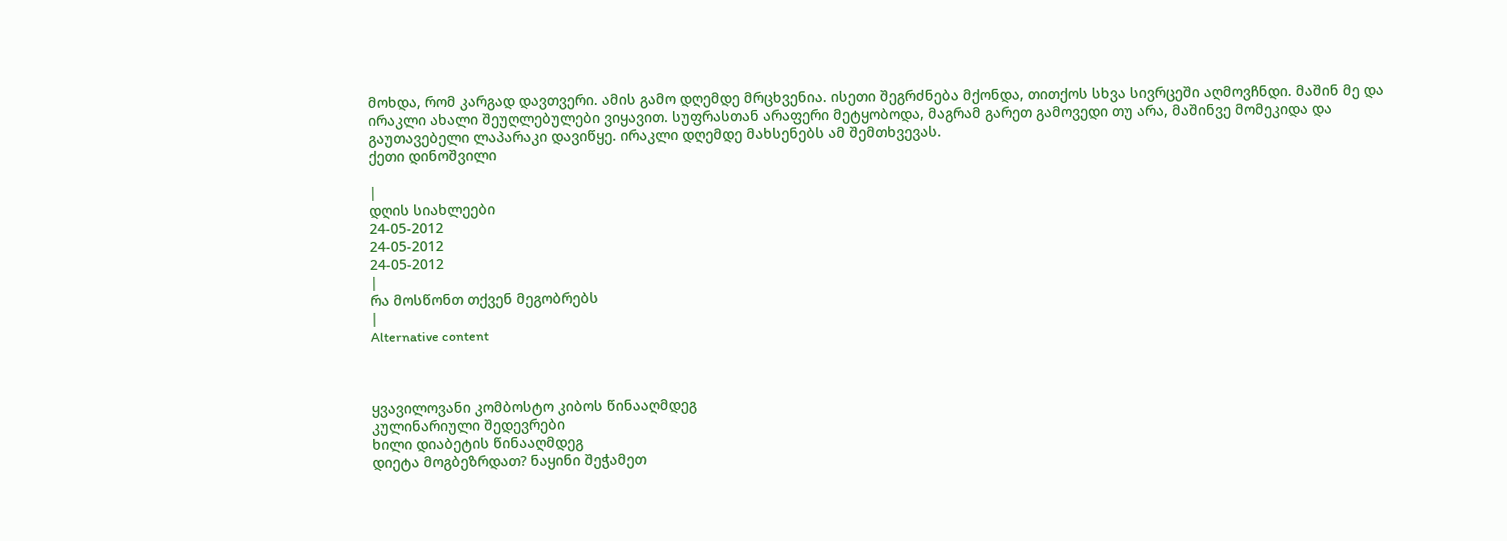მოხდა, რომ კარგად დავთვერი. ამის გამო დღემდე მრცხვენია. ისეთი შეგრძნება მქონდა, თითქოს სხვა სივრცეში აღმოვჩნდი. მაშინ მე და ირაკლი ახალი შეუღლებულები ვიყავით. სუფრასთან არაფერი მეტყობოდა, მაგრამ გარეთ გამოვედი თუ არა, მაშინვე მომეკიდა და გაუთავებელი ლაპარაკი დავიწყე. ირაკლი დღემდე მახსენებს ამ შემთხვევას.
ქეთი დინოშვილი

|
დღის სიახლეები
24-05-2012
24-05-2012
24-05-2012
|
რა მოსწონთ თქვენ მეგობრებს
|
Alternative content



ყვავილოვანი კომბოსტო კიბოს წინააღმდეგ
კულინარიული შედევრები
ხილი დიაბეტის წინააღმდეგ
დიეტა მოგბეზრდათ? ნაყინი შეჭამეთ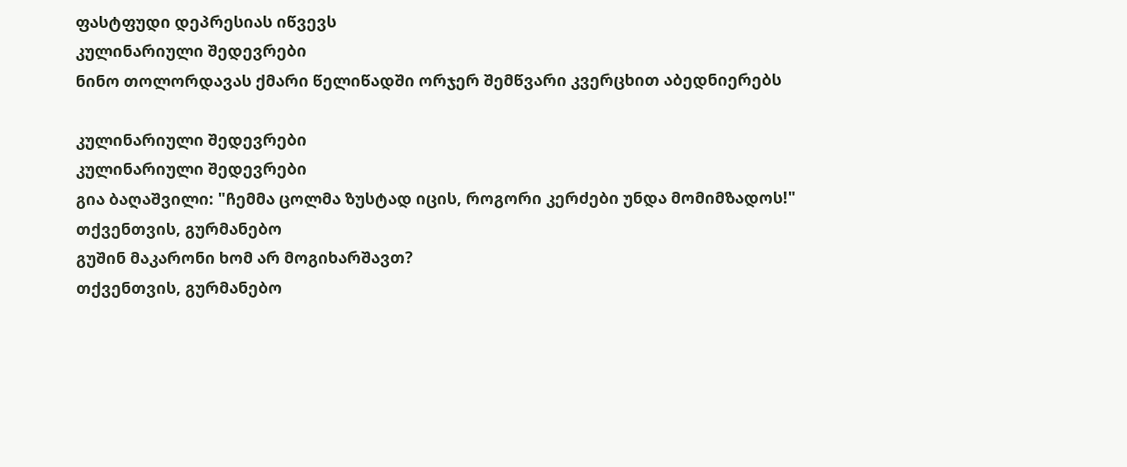ფასტფუდი დეპრესიას იწვევს
კულინარიული შედევრები
ნინო თოლორდავას ქმარი წელიწადში ორჯერ შემწვარი კვერცხით აბედნიერებს

კულინარიული შედევრები
კულინარიული შედევრები
გია ბაღაშვილი: "ჩემმა ცოლმა ზუსტად იცის, როგორი კერძები უნდა მომიმზადოს!"
თქვენთვის, გურმანებო
გუშინ მაკარონი ხომ არ მოგიხარშავთ?
თქვენთვის, გურმანებო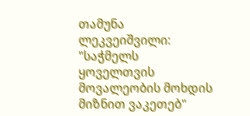თამუნა ლეკვეიშვილი: "საჭმელს ყოველთვის მოვალეობის მოხდის მიზნით ვაკეთებ"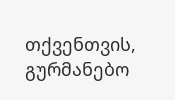თქვენთვის, გურმანებო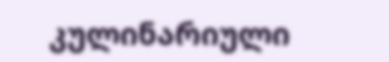კულინარიული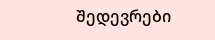შედევრები